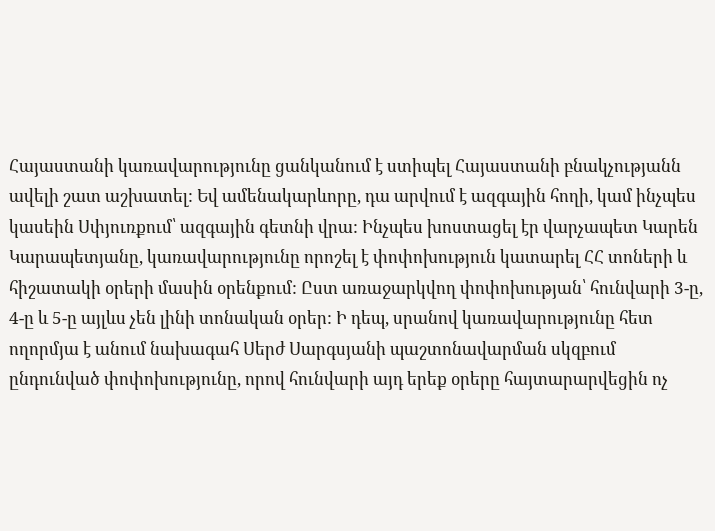Հայաստանի կառավարությունը ցանկանում է ստիպել Հայաստանի բնակչությանն ավելի շատ աշխատել: Եվ ամենակարևորը, դա արվում է ազգային հողի, կամ ինչպես կասեին Սփյուռքում՝ ազգային գետնի վրա: Ինչպես խոստացել էր վարչապետ Կարեն Կարապետյանը, կառավարությունը որոշել է փոփոխություն կատարել ՀՀ տոների և հիշատակի օրերի մասին օրենքում: Ըստ առաջարկվող փոփոխության՝ հունվարի 3-ը, 4-ը և 5-ը այլևս չեն լինի տոնական օրեր: Ի դեպ, սրանով կառավարությունը հետ ողորմյա է անում նախագահ Սերժ Սարգսյանի պաշտոնավարման սկզբում ընդունված փոփոխությունը, որով հունվարի այդ երեք օրերը հայտարարվեցին ոչ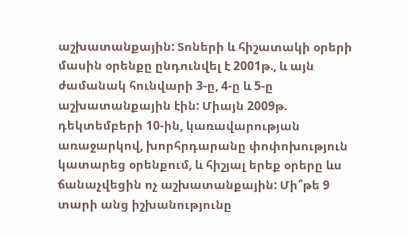աշխատանքային: Տոների և հիշատակի օրերի մասին օրենքը ընդունվել է 2001թ., և այն ժամանակ հունվարի 3-ը, 4-ը և 5-ը աշխատանքային էին: Միայն 2009թ. դեկտեմբերի 10-ին, կառավարության առաջարկով, խորհրդարանը փոփոխություն կատարեց օրենքում, և հիշյալ երեք օրերը ևս ճանաչվեցին ոչ աշխատանքային: Մի՞թե 9 տարի անց իշխանությունը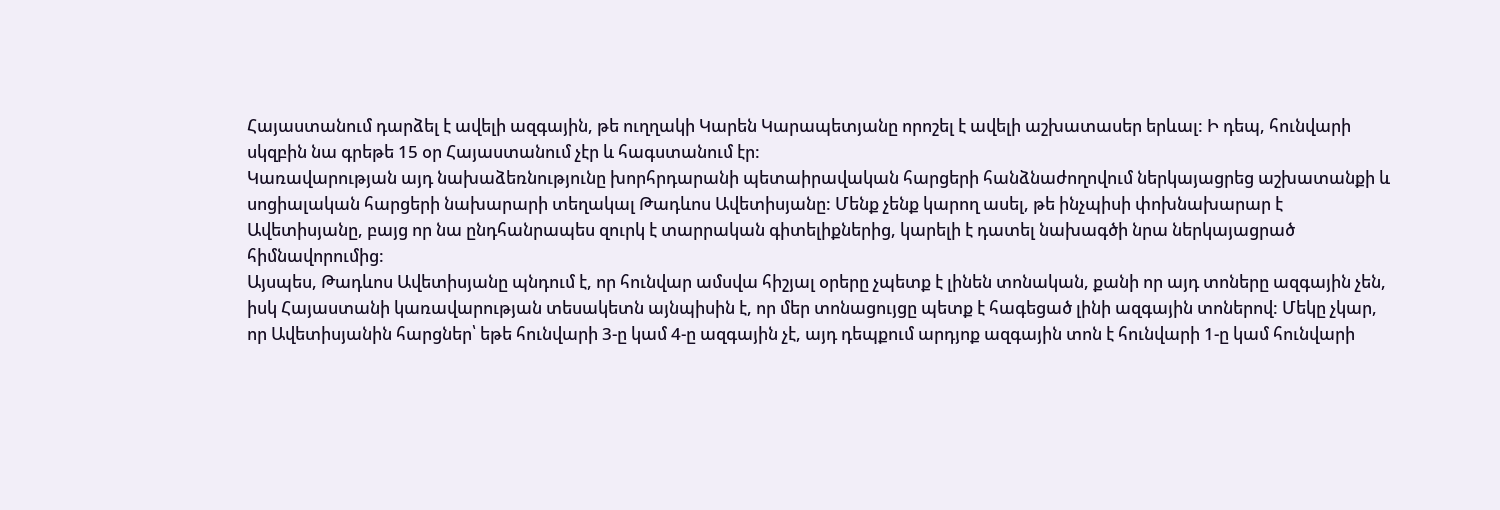Հայաստանում դարձել է ավելի ազգային, թե ուղղակի Կարեն Կարապետյանը որոշել է ավելի աշխատասեր երևալ: Ի դեպ, հունվարի սկզբին նա գրեթե 15 օր Հայաստանում չէր և հագստանում էր:
Կառավարության այդ նախաձեռնությունը խորհրդարանի պետաիրավական հարցերի հանձնաժողովում ներկայացրեց աշխատանքի և սոցիալական հարցերի նախարարի տեղակալ Թադևոս Ավետիսյանը: Մենք չենք կարող ասել, թե ինչպիսի փոխնախարար է Ավետիսյանը, բայց որ նա ընդհանրապես զուրկ է տարրական գիտելիքներից, կարելի է դատել նախագծի նրա ներկայացրած հիմնավորումից:
Այսպես, Թադևոս Ավետիսյանը պնդում է, որ հունվար ամսվա հիշյալ օրերը չպետք է լինեն տոնական, քանի որ այդ տոները ազգային չեն, իսկ Հայաստանի կառավարության տեսակետն այնպիսին է, որ մեր տոնացույցը պետք է հագեցած լինի ազգային տոներով: Մեկը չկար, որ Ավետիսյանին հարցներ՝ եթե հունվարի 3-ը կամ 4-ը ազգային չէ, այդ դեպքում արդյոք ազգային տոն է հունվարի 1-ը կամ հունվարի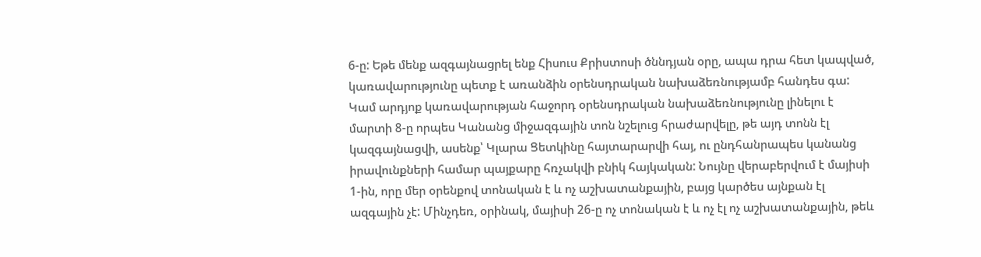6-ը: Եթե մենք ազգայնացրել ենք Հիսուս Քրիստոսի ծննդյան օրը, ապա դրա հետ կապված, կառավարությունը պետք է առանձին օրենսդրական նախաձեռնությամբ հանդես գա: Կամ արդյոք կառավարության հաջորդ օրենսդրական նախաձեռնությունը լինելու է մարտի 8-ը որպես Կանանց միջազգային տոն նշելուց հրաժարվելը, թե այդ տոնն էլ կազգայնացվի, ասենք՝ Կլարա Ցետկինը հայտարարվի հայ, ու ընդհանրապես կանանց իրավունքների համար պայքարը հռչակվի բնիկ հայկական: Նույնը վերաբերվում է մայիսի 1-ին, որը մեր օրենքով տոնական է և ոչ աշխատանքային, բայց կարծես այնքան էլ ազգային չէ: Մինչդեռ, օրինակ, մայիսի 26-ը ոչ տոնական է և ոչ էլ ոչ աշխատանքային, թեև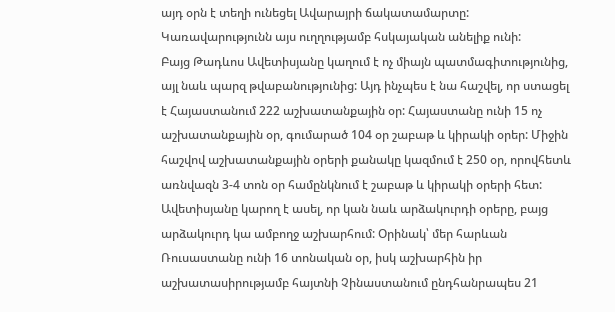այդ օրն է տեղի ունեցել Ավարայրի ճակատամարտը: Կառավարությունն այս ուղղությամբ հսկայական անելիք ունի:
Բայց Թադևոս Ավետիսյանը կաղում է ոչ միայն պատմագիտությունից, այլ նաև պարզ թվաբանությունից: Այդ ինչպես է նա հաշվել, որ ստացել է Հայաստանում 222 աշխատանքային օր: Հայաստանը ունի 15 ոչ աշխատանքային օր, գումարած 104 օր շաբաթ և կիրակի օրեր: Միջին հաշվով աշխատանքային օրերի քանակը կազմում է 250 օր, որովհետև առնվազն 3-4 տոն օր համընկնում է շաբաթ և կիրակի օրերի հետ: Ավետիսյանը կարող է ասել, որ կան նաև արձակուրդի օրերը, բայց արձակուրդ կա ամբողջ աշխարհում: Օրինակ՝ մեր հարևան Ռուսաստանը ունի 16 տոնական օր, իսկ աշխարհին իր աշխատասիրությամբ հայտնի Չինաստանում ընդհանրապես 21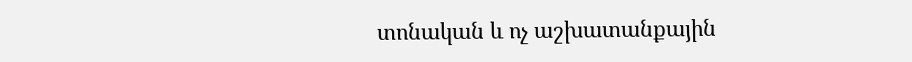տոնական և ոչ աշխատանքային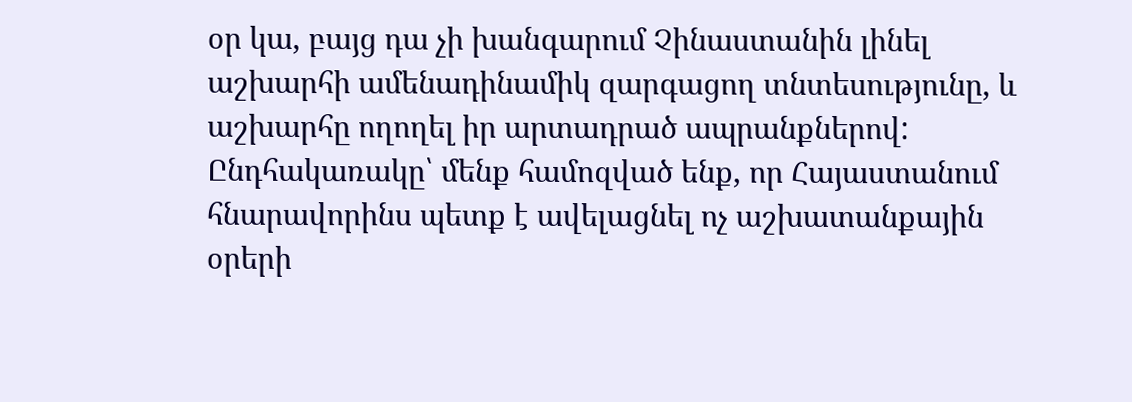օր կա, բայց դա չի խանգարում Չինաստանին լինել աշխարհի ամենադինամիկ զարգացող տնտեսությունը, և աշխարհը ողողել իր արտադրած ապրանքներով:
Ընդհակառակը՝ մենք համոզված ենք, որ Հայաստանում հնարավորինս պետք է ավելացնել ոչ աշխատանքային օրերի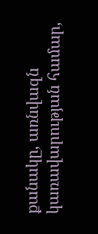քանակը, առնվազն կառավարության համար,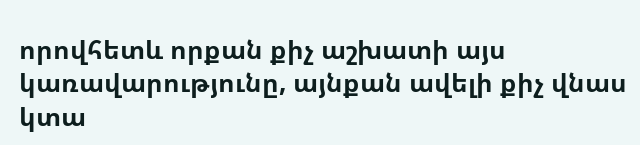որովհետև որքան քիչ աշխատի այս կառավարությունը, այնքան ավելի քիչ վնաս կտա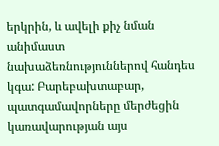երկրին, և ավելի քիչ նման անիմաստ նախաձեռնություններով հանդես կգա: Բարեբախտաբար, պատգամավորները մերժեցին կառավարության այս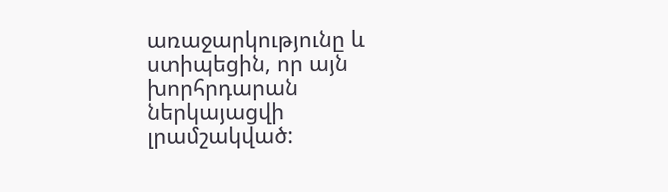առաջարկությունը և ստիպեցին, որ այն խորհրդարան ներկայացվի լրամշակված: